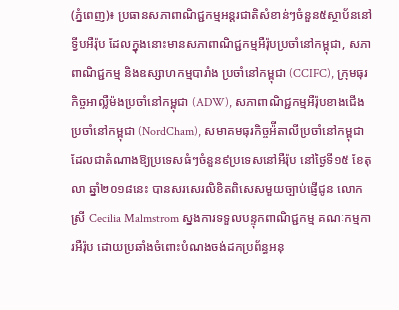(ភ្នំពេញ)៖ ប្រធានសភាពាណិជ្ជកម្មអន្តរជាតិសំខាន់ៗចំនួន៥ស្ថាប័ននៅទ្វីបអឺរ៉ុប ដែលក្នុងនោះមានសភាពាណិជ្ជកម្មអឺរ៉ុបប្រចាំនៅកម្ពុជា, សភាពាណិជ្ជកម្ម និងឧស្សាហកម្មបារាំង ប្រចាំនៅកម្ពុជា (CCIFC), ក្រុមធុរកិច្ចអាល្លឺម៉ងប្រចាំនៅកម្ពុជា (ADW), សភាពាណិជ្ជកម្មអឺរ៉ុបខាងជើងប្រចាំនៅកម្ពុជា (NordCham), សមាគមធុរកិច្ចអ៉ីតាលីប្រចាំនៅកម្ពុជា ដែលជាតំណាងឱ្យប្រទេសធំៗចំនួន៩ប្រទេសនៅអឺរ៉ុប នៅថ្ងៃទី១៥ ខែតុលា ឆ្នាំ២០១៨នេះ បានសរសេរលិខិតពិសេសមួយច្បាប់ផ្ញើជូន លោកស្រី Cecilia Malmstrom ស្នងការទទួលបន្ទុកពាណិជ្ជកម្ម គណៈកម្មការអឺរ៉ុប ដោយប្រឆាំងចំពោះបំណងចង់ដកប្រព័ន្ធអនុ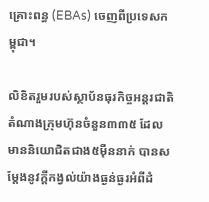គ្រោះពន្ធ (EBAs) ចេញពីប្រទេសកម្ពុជា។

លិខិតរួមរបស់ស្ថាប័នធុរកិច្ចអន្តរជាតិ តំណាងក្រុមហ៊ុនចំនួន៣៣៥ ដែលមាននិយោជិតជាង៥ម៉ឺននាក់ បានសម្តែងនូវក្តីកង្វល់យ៉ាងធ្ងន់ធ្ងរអំពីដំ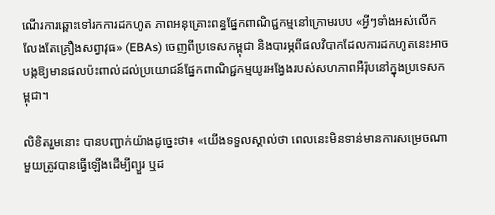ណើរការឆ្ពោះទៅរកការដកហូត ភាពអនុគ្រោះពន្ធផ្នែកពាណិជ្ជកម្មនៅក្រោមរបប «អ្វីៗទាំងអស់លើកលែងតែគ្រឿងសព្វាវុធ» (EBAs) ចេញពីប្រទេសកម្ពុជា និងបារម្ភពីផលវិបាកដែលការដកហូតនេះអាចបង្កឱ្យមានផលប៉ះពាល់ដល់ប្រយោជន៍ផ្នែកពាណិជ្ជកម្មយូរអង្វែងរបស់សហភាពអឺរ៉ុបនៅក្នុងប្រទេសកម្ពុជា។

លិខិតរួមនោះ បានបញ្ជាក់យ៉ាងដូច្នេះថា៖ «យើងទទួលស្គាល់ថា ពេលនេះមិនទាន់មានការសម្រេចណាមួយត្រូវបានធ្វើឡើងដើម្បីព្យួរ ឬដ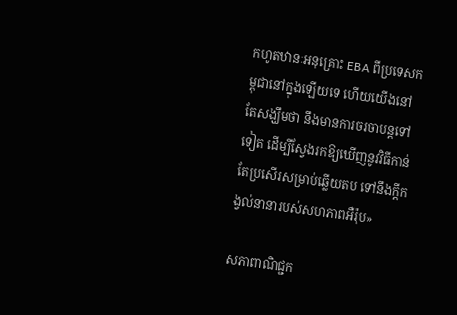កហូតឋានៈអនុគ្រោះ EBA ពីប្រទេសកម្ពុជានៅក្នុងឡើយទេ ហើយយើងនៅតែសង្ឃឹមថា នឹងមានការចរចាបន្តទៅទៀត ដើម្បីស្វែងរកឱ្យឃើញនូវវិធីកាន់តែប្រសើរសម្រាប់ឆ្លើយតប ទៅនឹងក្តីកង្វល់នានារបស់សហភាពអឺរ៉ុប»

សភាពាណិជ្ជក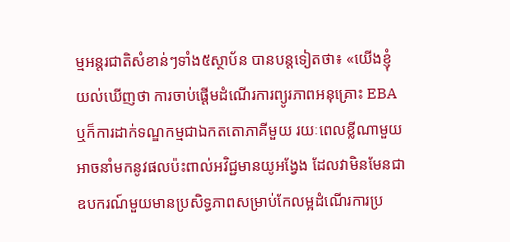ម្មអន្តរជាតិសំខាន់ៗទាំង៥ស្ថាប័ន បានបន្តទៀតថា៖ «យើងខ្ញុំយល់ឃើញថា ការចាប់ផ្ដើមដំណើរការព្យូរភាពអនុគ្រោះ EBA ឬក៏ការដាក់ទណ្ឌកម្មជាឯកតតោភាគីមួយ រយៈពេលខ្លីណាមួយ អាចនាំមកនូវផលប៉ះពាល់អវិជ្ជមានយូអង្វែង ដែលវាមិនមែនជាឧបករណ៍មួយមានប្រសិទ្ធភាពសម្រាប់កែលម្អដំណើរការប្រ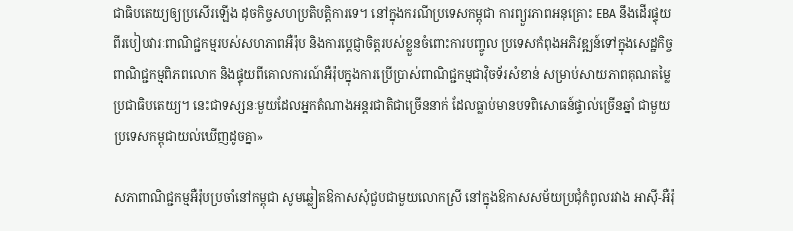ជាធិបតេយ្យឲ្យប្រសើរឡើង ដុចកិច្ចសហប្រតិបត្តិការទេ។ នៅក្នុងករណីប្រទេសកម្ពុជា ការព្យួរភាពអនុគ្រោះ EBA នឹងដើរផ្ទុយពីរបៀបវារៈពាណិជ្ជកម្មរបស់សហភាពអឺរ៉ុប និងការប្ដេជ្ញាចិត្តរបស់ខ្លួនចំពោះការបញ្ចូល ប្រទេសកំពុងអភិវឌ្ឍន៍ទៅក្នុងសេដ្ឋកិច្ចពាណិជ្ជកម្មពិភពលោក និងផ្ទុយពីគោលការណ៍អឺរ៉ុបក្នុងការប្រើប្រាស់ពាណិជ្ជកម្មជាវ៉ិចទ័រសំខាន់ សម្រាប់សាយភាពគុណតម្លៃប្រជាធិបតេយ្យ។ នេះជាទស្សនៈមួយដែលអ្នកតំណាងអន្ដរជាតិជាច្រើននាក់ ដែលធ្លាប់មានបទពិសោធន៍ផ្ទាល់ច្រើនឆ្នាំ ជាមួយប្រទេសកម្ពុជាយល់ឃើញដូចគ្នា»

សភាពាណិជ្ជកម្មអឺរ៉ុបប្រចាំនៅកម្ពុជា សូមឆ្លៀតឱកាសសុំជួបជាមួយលោកស្រី នៅក្នុងឱកាសសម័យប្រជុំកំពូលរវាង អាស៊ី-អឺរ៉ុ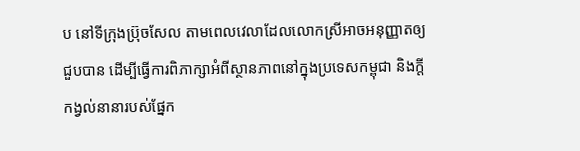ប នៅទីក្រុងប្រ៊ុចសែល តាមពេលវេលាដែលលោកស្រីអាចអនុញ្ញាតឲ្យជួបបាន ដើម្បីធ្វើការពិភាក្សាអំពីស្ថានភាពនៅក្នុងប្រទេសកម្ពុជា និងក្ដីកង្វល់នានារបស់ផ្នែក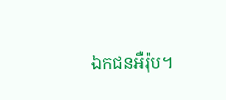ឯកជនអឺរ៉ុប។